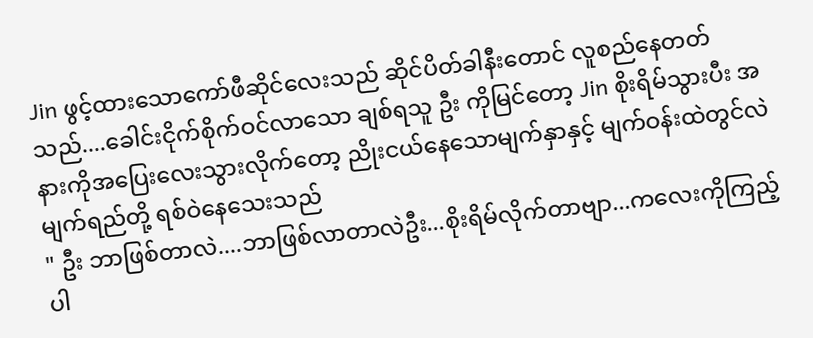Jin ဖွင့်ထားသောကော်ဖီဆိုင်လေးသည် ဆိုင်ပိတ်ခါနီးတောင် လူစည်နေတတ်သည်....ခေါင်းငိုက်စိုက်ဝင်လာသော ချစ်ရသူ ဦး ကိုမြင်တော့ Jin စိုးရိမ်သွားပီး အနားကိုအပြေးလေးသွားလိုက်တော့ ညိုးငယ်နေသောမျက်နှာနှင့် မျက်ဝန်းထဲတွင်လဲ မျက်ရည်တို့ ရစ်ဝဲနေသေးသည်
" ဦး ဘာဖြစ်တာလဲ....ဘာဖြစ်လာတာလဲဦး...စိုးရိမ်လိုက်တာဗျာ...ကလေးကိုကြည့်ပါ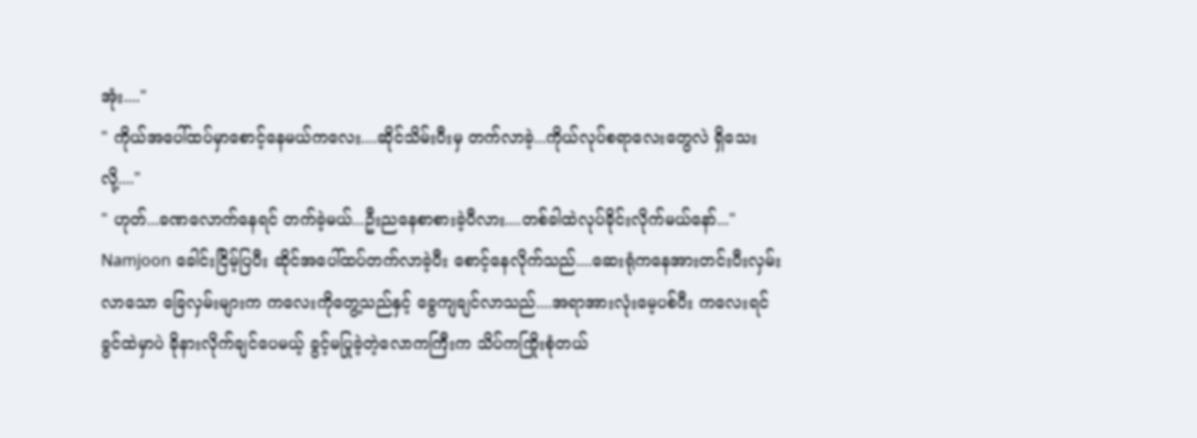အုံး...."
" ကိုယ်အပေါ်ထပ်မှာစောင့်နေမယ်ကလေး....ဆိုင်သိမ်းပီးမှ တက်လာခဲ့...ကိုယ်လုပ်စရာလေးတွေလဲ ရှိသေးလို့...."
" ဟုတ်...ခဏလောက်နေရင် တက်ခဲ့မယ်...ဦးညနေစာစားခဲ့ပီလား....တစ်ခါထဲလုပ်ခိုင်းလိုက်မယ်နော်..."
Namjoon ခေါင်းငြိမ့်ပြပီး ဆိုင်အပေါ်ထပ်တက်လာခဲ့ပီး စောင့်နေလိုက်သည်....ဆေးရုံကနေအားတင်းပီးလှမ်းလာသော ခြေလှမ်းများက ကလေးကိုတွေ့သည်နှင့် ခွေကျချင်လာသည်....အရာအားလုံးမေ့ပစ်ပီး ကလေးရင်ခွင်ထဲမှာပဲ ခိုနားလိုက်ချင်ပေမယ့် ခွင့်မပြုခဲ့တဲ့လောကကြီးက သိပ်ကကြိုးစုံတယ်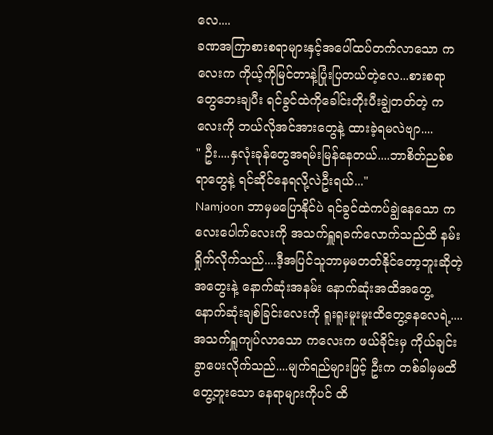လေ....
ခဏအကြာစားစရာများနှင့်အပေါ်ထပ်တက်လာသော ကလေးက ကိုယ့်ကိုမြင်တာနဲ့ပြုံးပြတယ်တဲ့လေ...စားစရာတွေဘေးချပီး ရင်ခွင်ထဲကိုခေါင်းတိုးပီးချွဲတတ်တဲ့ ကလေးကို ဘယ်လိုအင်အားတွေနဲ့ ထားခဲ့ရမလဲဗျာ....
" ဦး....နှလုံးခုန်တွေအရမ်းမြန်နေတယ်....ဘာစိတ်ညစ်စရာတွေနဲ့ ရင်ဆိုင်နေရလို့လဲဦးရယ်..."
Namjoon ဘာမှမပြောနိုင်ပဲ ရင်ခွင်ထဲကပ်ချွဲနေသော ကလေးပေါက်လေးကို အသက်ရှူရခက်လောက်သည်ထိ နမ်းရှိုက်လိုက်သည်....ဒီ့အပြင်သူဘာမှမတတ်နိုင်တော့ဘူးဆိုတဲ့အတွေးနဲ့ နောက်ဆုံးအနမ်း နောက်ဆုံးအထိအတွေ့ နောက်ဆုံးချစ်ခြင်းလေးကို ရူးရူးမူးမူးထိတွေ့နေလေရဲ့....
အသက်ရှူကျပ်လာသော ကလေးက ဖယ်ခိုင်းမှ ကိုယ်ချင်းခွာပေးလိုက်သည်....မျက်ရည်များဖြင့် ဦးက တစ်ခါမှမထိတွေ့ဘူးသော နေရာများကိုပင် ထိ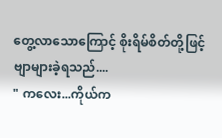တွေ့လာသောကြောင့် စိုးရိမ်စိတ်တို့ဖြင့် ဗျာများခဲ့ရသည်....
" ကလေး...ကိုယ်က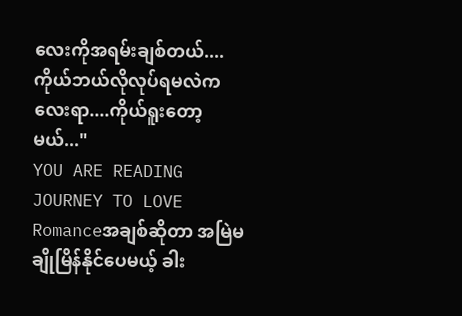လေးကိုအရမ်းချစ်တယ်....ကိုယ်ဘယ်လိုလုပ်ရမလဲကလေးရာ....ကိုယ်ရူးတော့မယ်..."
YOU ARE READING
JOURNEY TO LOVE
Romanceအချစ်ဆိုတာ အမြဲမချိုမြိန်နိုင်ပေမယ့် ခါး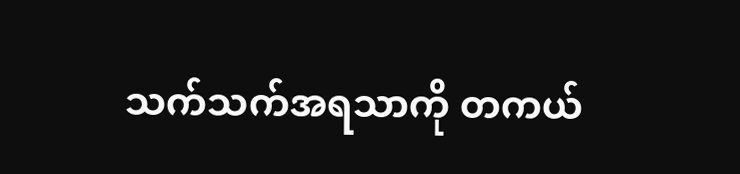သက်သက်အရသာကို တကယ်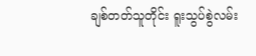ချစ်တတ်သူတိုင်း ရူးသွပ်စွဲလမ်း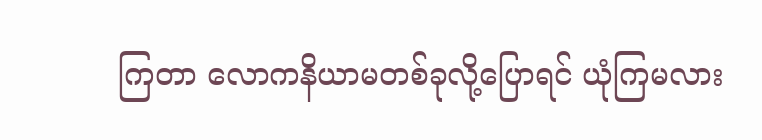ကြတာ လောကနိယာမတစ်ခုလို့ပြောရင် ယုံကြမလား